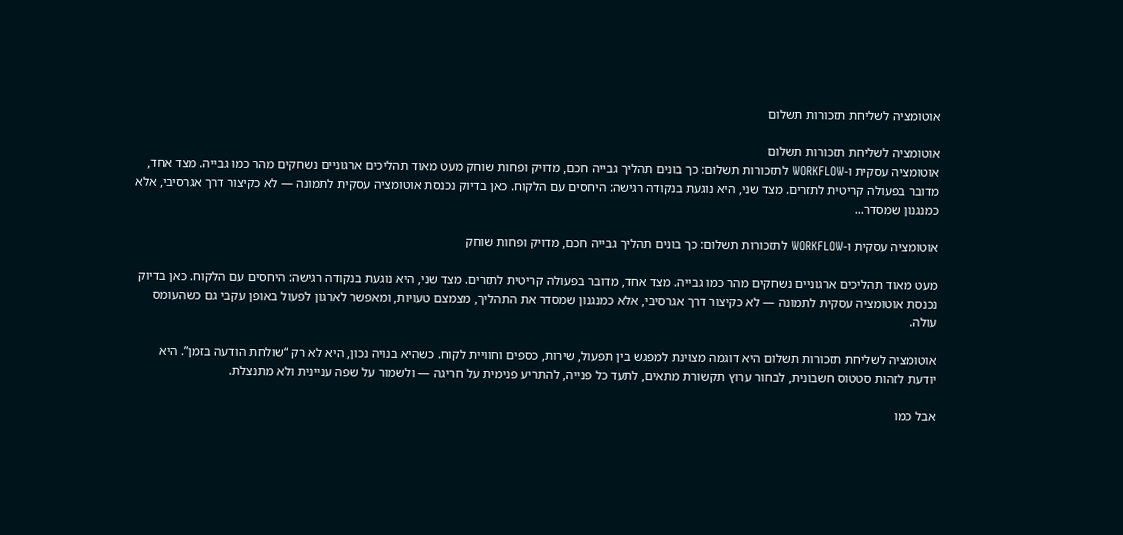אוטומציה לשליחת תזכורות תשלום

אוטומציה לשליחת תזכורות תשלום
אוטומציה עסקית ו-WORKFLOW לתזכורות תשלום: כך בונים תהליך גבייה חכם, מדויק ופחות שוחק מעט מאוד תהליכים ארגוניים נשחקים מהר כמו גבייה. מצד אחד, מדובר בפעולה קריטית לתזרים. מצד שני, היא נוגעת בנקודה רגישה: היחסים עם הלקוח. כאן בדיוק נכנסת אוטומציה עסקית לתמונה — לא כקיצור דרך אגרסיבי, אלא כמנגנון שמסדר...

אוטומציה עסקית ו-WORKFLOW לתזכורות תשלום: כך בונים תהליך גבייה חכם, מדויק ופחות שוחק

מעט מאוד תהליכים ארגוניים נשחקים מהר כמו גבייה. מצד אחד, מדובר בפעולה קריטית לתזרים. מצד שני, היא נוגעת בנקודה רגישה: היחסים עם הלקוח. כאן בדיוק נכנסת אוטומציה עסקית לתמונה — לא כקיצור דרך אגרסיבי, אלא כמנגנון שמסדר את התהליך, מצמצם טעויות, ומאפשר לארגון לפעול באופן עקבי גם כשהעומס עולה.

אוטומציה לשליחת תזכורות תשלום היא דוגמה מצוינת למפגש בין תפעול, שירות, כספים וחוויית לקוח. כשהיא בנויה נכון, היא לא רק “שולחת הודעה בזמן”. היא יודעת לזהות סטטוס חשבונית, לבחור ערוץ תקשורת מתאים, לתעד כל פנייה, להתריע פנימית על חריגה — ולשמור על שפה עניינית ולא מתנצלת.

אבל כמו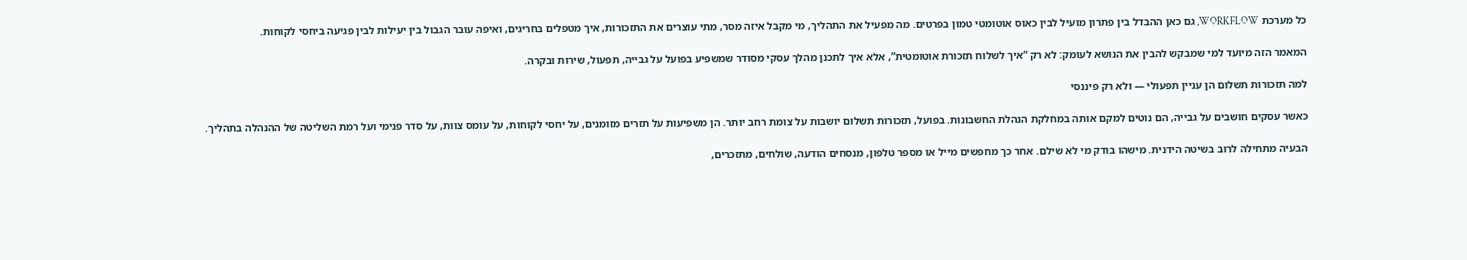כל מערכת WORKFLOW, גם כאן ההבדל בין פתרון מועיל לבין כאוס אוטומטי טמון בפרטים. מה מפעיל את התהליך, מי מקבל איזה מסר, מתי עוצרים את התזכורות, איך מטפלים בחריגים, ואיפה עובר הגבול בין יעילות לבין פגיעה ביחסי לקוחות.

המאמר הזה מיועד למי שמבקש להבין את הנושא לעומק: לא רק “איך לשלוח תזכורת אוטומטית”, אלא איך לתכנן מהלך עסקי מסודר שמשפיע בפועל על גבייה, תפעול, שירות ובקרה.

למה תזכורות תשלום הן עניין תפעולי — ולא רק פיננסי

כאשר עסקים חושבים על גבייה, הם נוטים למקם אותה במחלקת הנהלת החשבונות. בפועל, תזכורות תשלום יושבות על צומת רחב יותר. הן משפיעות על תזרים מזומנים, על יחסי לקוחות, על עומס צוות, על סדר פנימי ועל רמת השליטה של ההנהלה בתהליך.

הבעיה מתחילה לרוב בשיטה הידנית. מישהו בודק מי לא שילם. אחר כך מחפשים מייל או מספר טלפון, מנסחים הודעה, שולחים, מתזכרים,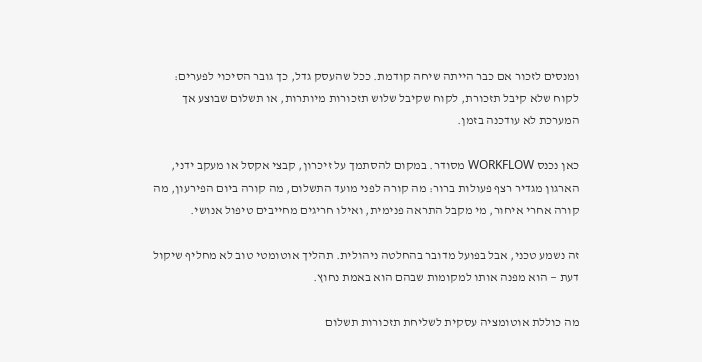ומנסים לזכור אם כבר הייתה שיחה קודמת. ככל שהעסק גדל, כך גובר הסיכוי לפערים: לקוח שלא קיבל תזכורת, לקוח שקיבל שלוש תזכורות מיותרות, או תשלום שבוצע אך המערכת לא עודכנה בזמן.

כאן נכנס WORKFLOW מסודר. במקום להסתמך על זיכרון, קבצי אקסל או מעקב ידני, הארגון מגדיר רצף פעולות ברור: מה קורה לפני מועד התשלום, מה קורה ביום הפירעון, מה קורה אחרי איחור, מי מקבל התראה פנימית, ואילו חריגים מחייבים טיפול אנושי.

זה נשמע טכני, אבל בפועל מדובר בהחלטה ניהולית. תהליך אוטומטי טוב לא מחליף שיקול דעת — הוא מפנה אותו למקומות שבהם הוא באמת נחוץ.

מה כוללת אוטומציה עסקית לשליחת תזכורות תשלום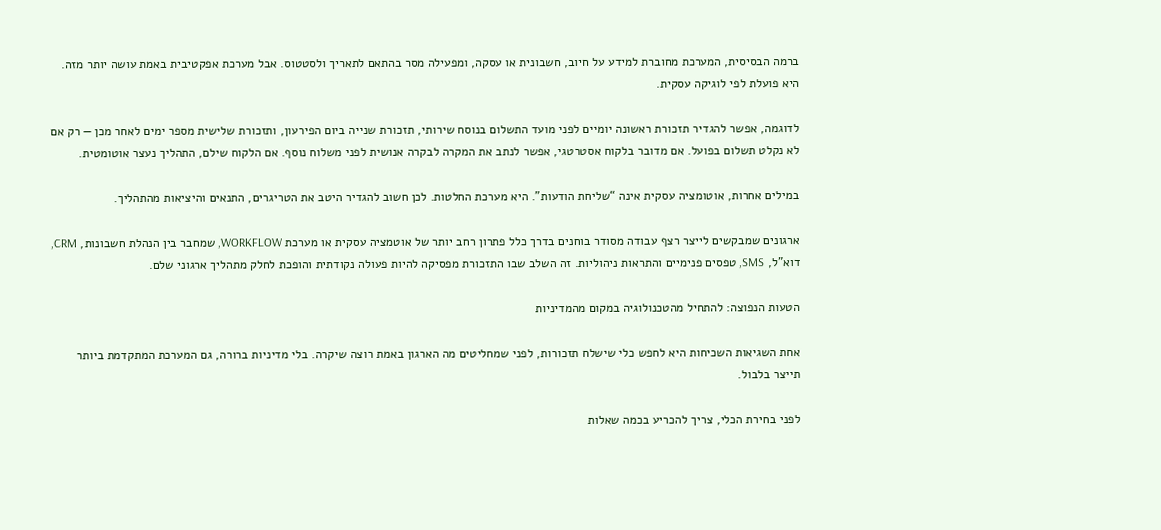ברמה הבסיסית, המערכת מחוברת למידע על חיוב, חשבונית או עסקה, ומפעילה מסר בהתאם לתאריך ולסטטוס. אבל מערכת אפקטיבית באמת עושה יותר מזה. היא פועלת לפי לוגיקה עסקית.

לדוגמה, אפשר להגדיר תזכורת ראשונה יומיים לפני מועד התשלום בנוסח שירותי, תזכורת שנייה ביום הפירעון, ותזכורת שלישית מספר ימים לאחר מכן — רק אם לא נקלט תשלום בפועל. אם מדובר בלקוח אסטרטגי, אפשר לנתב את המקרה לבקרה אנושית לפני משלוח נוסף. אם הלקוח שילם, התהליך נעצר אוטומטית.

במילים אחרות, אוטומציה עסקית אינה “שליחת הודעות”. היא מערכת החלטות. לכן חשוב להגדיר היטב את הטריגרים, התנאים והיציאות מהתהליך.

ארגונים שמבקשים לייצר רצף עבודה מסודר בוחנים בדרך כלל פתרון רחב יותר של אוטמציה עסקית או מערכת WORKFLOW, שמחבר בין הנהלת חשבונות, CRM, דוא”ל, SMS, טפסים פנימיים והתראות ניהוליות. זה השלב שבו התזכורת מפסיקה להיות פעולה נקודתית והופכת לחלק מתהליך ארגוני שלם.

הטעות הנפוצה: להתחיל מהטכנולוגיה במקום מהמדיניות

אחת השגיאות השכיחות היא לחפש כלי שישלח תזכורות, לפני שמחליטים מה הארגון באמת רוצה שיקרה. בלי מדיניות ברורה, גם המערכת המתקדמת ביותר תייצר בלבול.

לפני בחירת הכלי, צריך להכריע בכמה שאלות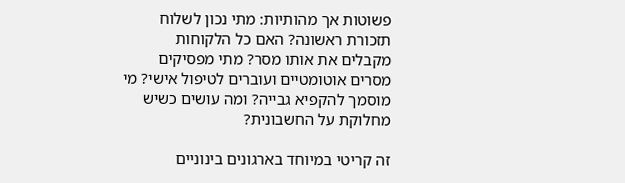פשוטות אך מהותיות: מתי נכון לשלוח תזכורת ראשונה? האם כל הלקוחות מקבלים את אותו מסר? מתי מפסיקים מסרים אוטומטיים ועוברים לטיפול אישי? מי מוסמך להקפיא גבייה? ומה עושים כשיש מחלוקת על החשבונית?

זה קריטי במיוחד בארגונים בינוניים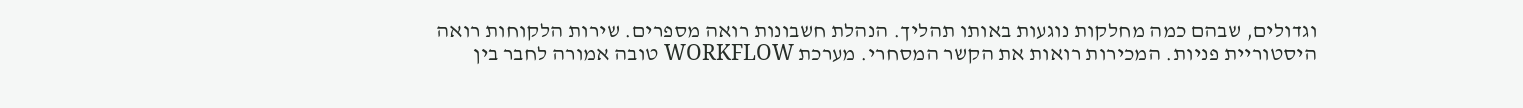וגדולים, שבהם כמה מחלקות נוגעות באותו תהליך. הנהלת חשבונות רואה מספרים. שירות הלקוחות רואה היסטוריית פניות. המכירות רואות את הקשר המסחרי. מערכת WORKFLOW טובה אמורה לחבר בין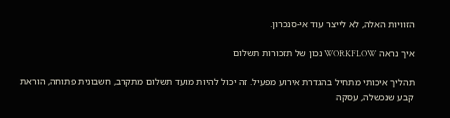הזוויות האלה, לא לייצר עוד אי-סנכרון.

איך נראה WORKFLOW נכון של תזכורות תשלום

תהליך איכותי מתחיל בהגדרת אירוע מפעיל. זה יכול להיות מועד תשלום מתקרב, חשבונית פתוחה, הוראת קבע שנכשלה, עסקה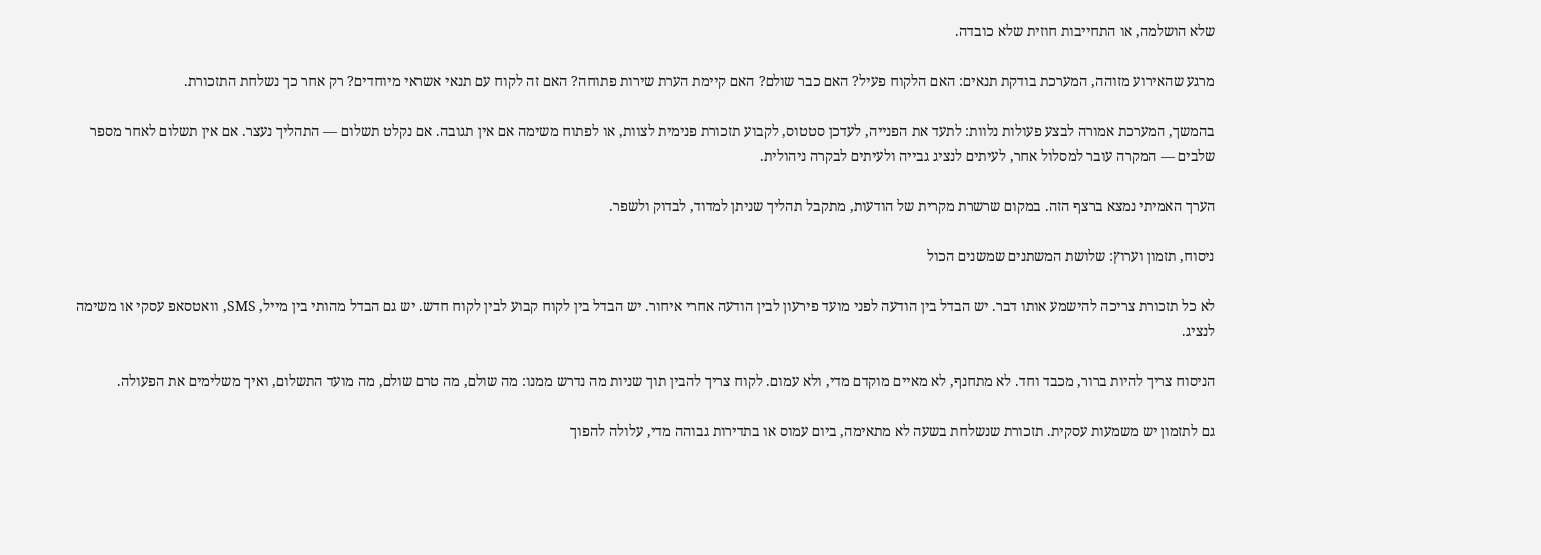שלא הושלמה, או התחייבות חוזית שלא כובדה.

מרגע שהאירוע מזוהה, המערכת בודקת תנאים: האם הלקוח פעיל? האם כבר שולם? האם קיימת הערת שירות פתוחה? האם זה לקוח עם תנאי אשראי מיוחדים? רק אחר כך נשלחת התזכורת.

בהמשך, המערכת אמורה לבצע פעולות נלוות: לתעד את הפנייה, לעדכן סטטוס, לקבוע תזכורת פנימית לצוות, או לפתוח משימה אם אין תגובה. אם נקלט תשלום — התהליך נעצר. אם אין תשלום לאחר מספר שלבים — המקרה עובר למסלול אחר, לעיתים לנציג גבייה ולעיתים לבקרה ניהולית.

הערך האמיתי נמצא ברצף הזה. במקום שרשרת מקרית של הודעות, מתקבל תהליך שניתן למדוד, לבדוק ולשפר.

ניסוח, תזמון וערוץ: שלושת המשתנים שמשנים הכול

לא כל תזכורת צריכה להישמע אותו דבר. יש הבדל בין הודעה לפני מועד פירעון לבין הודעה אחרי איחור. יש הבדל בין לקוח קבוע לבין לקוח חדש. יש גם הבדל מהותי בין מייל, SMS, וואטסאפ עסקי או משימה לנציג.

הניסוח צריך להיות ברור, מכבד וחד. לא מתחנף, לא מאיים מוקדם מדי, ולא עמום. לקוח צריך להבין תוך שניות מה נדרש ממנו: מה שולם, מה טרם שולם, מה מועד התשלום, ואיך משלימים את הפעולה.

גם לתזמון יש משמעות עסקית. תזכורת שנשלחת בשעה לא מתאימה, ביום עמוס או בתדירות גבוהה מדי, עלולה להפוך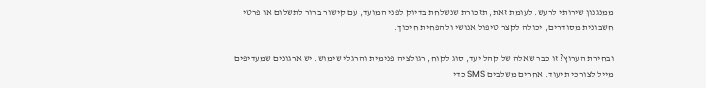ממנגנון שירותי לרעש. לעומת זאת, תזכורת שנשלחת בדיוק לפני המועד, עם קישור ברור לתשלום או פרטי חשבונית מסודרים, יכולה לקצר טיפול אנושי ולהפחית חיכוך.

ובחירת הערוץ? זו כבר שאלה של קהל יעד, סוג לקוח, רגולציה פנימית והרגלי שימוש. יש ארגונים שמעדיפים מייל לצורכי תיעוד. אחרים משלבים SMS כדי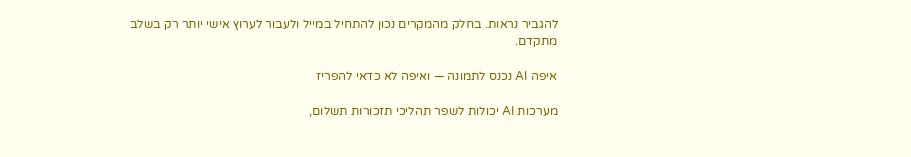להגביר נראות. בחלק מהמקרים נכון להתחיל במייל ולעבור לערוץ אישי יותר רק בשלב מתקדם.

איפה AI נכנס לתמונה — ואיפה לא כדאי להפריז

מערכות AI יכולות לשפר תהליכי תזכורות תשלום,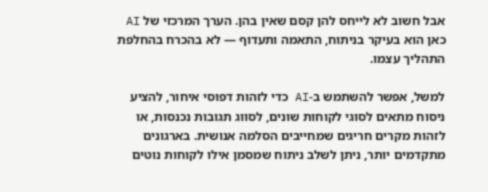אבל חשוב לא לייחס להן קסם שאין בהן. הערך המרכזי של AI כאן הוא בעיקר בניתוח, התאמה ותעדוף — לא בהכרח בהחלפת התהליך עצמו.

למשל, אפשר להשתמש ב-AI כדי לזהות דפוסי איחור, להציע ניסוח מתאים לסוגי לקוחות שונים, לסווג תגובות נכנסות, או לזהות מקרים חריגים שמחייבים הסלמה אנושית. בארגונים מתקדמים יותר, ניתן לשלב ניתוח שמסמן אילו לקוחות נוטים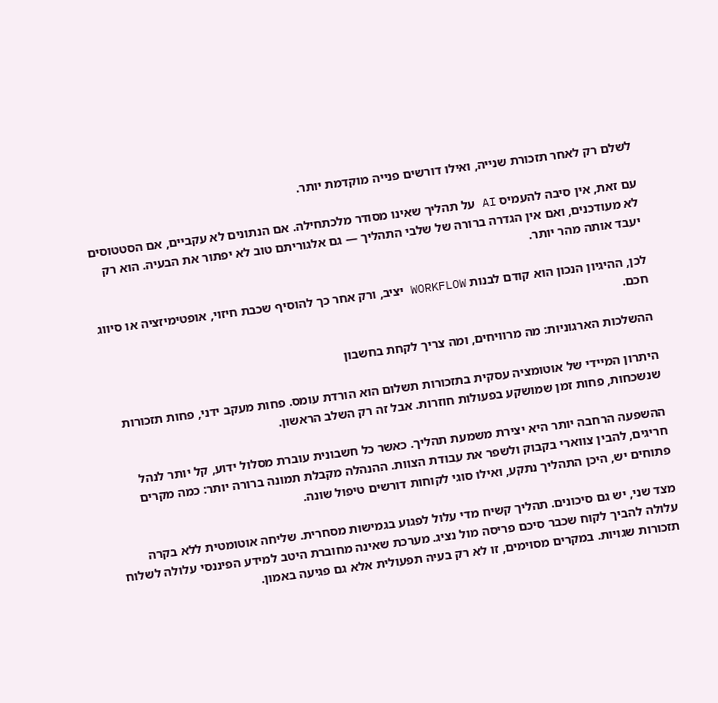לשלם רק לאחר תזכורת שנייה, ואילו דורשים פנייה מוקדמת יותר.

עם זאת, אין סיבה להעמיס AI על תהליך שאינו מסודר מלכתחילה. אם הנתונים לא עקביים, אם הסטטוסים לא מעודכנים, ואם אין הגדרה ברורה של שלבי התהליך — גם אלגוריתם טוב לא יפתור את הבעיה. הוא רק יעבד אותה מהר יותר.

לכן, ההיגיון הנכון הוא קודם לבנות WORKFLOW יציב, ורק אחר כך להוסיף שכבת חיזוי, אופטימיזציה או סיווג חכם.

ההשלכות הארגוניות: מה מרוויחים, ומה צריך לקחת בחשבון

היתרון המיידי של אוטומציה עסקית בתזכורות תשלום הוא הורדת עומס. פחות מעקב ידני, פחות תזכורות שנשכחות, פחות זמן שמושקע בפעולות חוזרות. אבל זה רק השלב הראשון.

ההשפעה הרחבה יותר היא יצירת משמעת תהליך. כאשר כל חשבונית עוברת מסלול ידוע, קל יותר לנהל חריגים, להבין צווארי בקבוק ולשפר את עבודת הצוות. ההנהלה מקבלת תמונה ברורה יותר: כמה מקרים פתוחים יש, היכן התהליך נתקע, ואילו סוגי לקוחות דורשים טיפול שונה.

מצד שני, יש גם סיכונים. תהליך קשיח מדי עלול לפגוע בגמישות מסחרית. שליחה אוטומטית ללא בקרה עלולה להביך לקוח שכבר סיכם פריסה מול נציג. מערכת שאינה מחוברת היטב למידע הפיננסי עלולה לשלוח תזכורות שגויות. במקרים מסוימים, זו לא רק בעיה תפעולית אלא גם פגיעה באמון.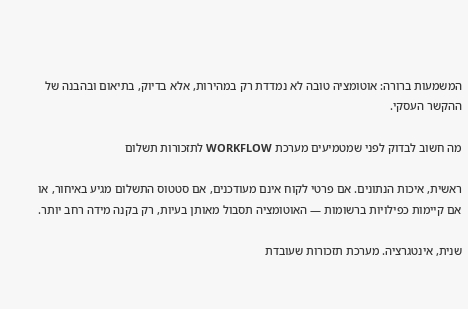המשמעות ברורה: אוטומציה טובה לא נמדדת רק במהירות, אלא בדיוק, בתיאום ובהבנה של ההקשר העסקי.

מה חשוב לבדוק לפני שמטמיעים מערכת WORKFLOW לתזכורות תשלום

ראשית, איכות הנתונים. אם פרטי לקוח אינם מעודכנים, אם סטטוס התשלום מגיע באיחור, או אם קיימות כפילויות ברשומות — האוטומציה תסבול מאותן בעיות, רק בקנה מידה רחב יותר.

שנית, אינטגרציה. מערכת תזכורות שעובדת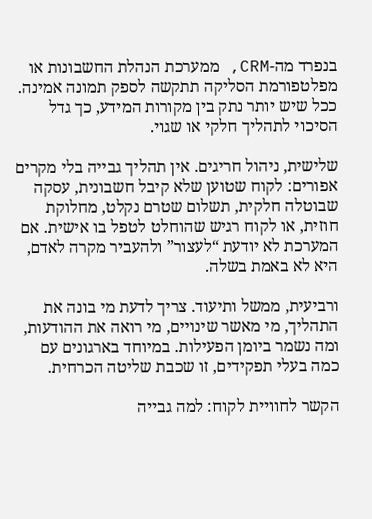בנפרד מה-CRM, ממערכת הנהלת החשבונות או מפלטפורמת הסליקה תתקשה לספק תמונה אמינה. ככל שיש יותר נתק בין מקורות המידע, כך גדל הסיכוי לתהליך חלקי או שגוי.

שלישית, ניהול חריגים. אין תהליך גבייה בלי מקרים אפורים: לקוח שטוען שלא קיבל חשבונית, עסקה שבוטלה חלקית, תשלום שטרם נקלט, מחלוקת חוזית, או לקוח רגיש שהוחלט לטפל בו אישית. אם המערכת לא יודעת “לעצור” ולהעביר מקרה לאדם, היא לא באמת בשלה.

ורביעית, ממשל ותיעוד. צריך לדעת מי בונה את התהליך, מי מאשר שינויים, מי רואה את ההודעות, ומה נשמר ביומן הפעילות. במיוחד בארגונים עם כמה בעלי תפקידים, זו שכבת שליטה הכרחית.

הקשר לחוויית לקוח: למה גבייה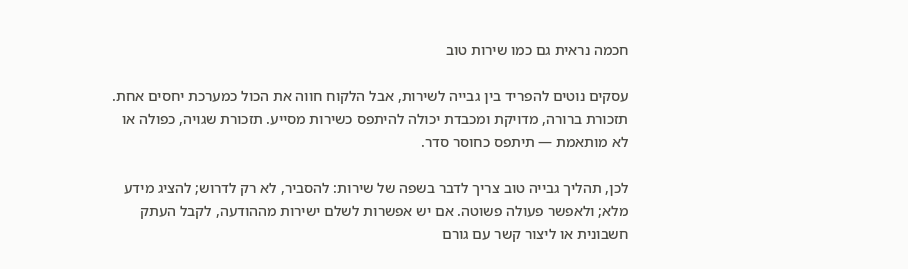חכמה נראית גם כמו שירות טוב

עסקים נוטים להפריד בין גבייה לשירות, אבל הלקוח חווה את הכול כמערכת יחסים אחת. תזכורת ברורה, מדויקת ומכבדת יכולה להיתפס כשירות מסייע. תזכורת שגויה, כפולה או לא מותאמת — תיתפס כחוסר סדר.

לכן, תהליך גבייה טוב צריך לדבר בשפה של שירות: להסביר, לא רק לדרוש; להציג מידע מלא; ולאפשר פעולה פשוטה. אם יש אפשרות לשלם ישירות מההודעה, לקבל העתק חשבונית או ליצור קשר עם גורם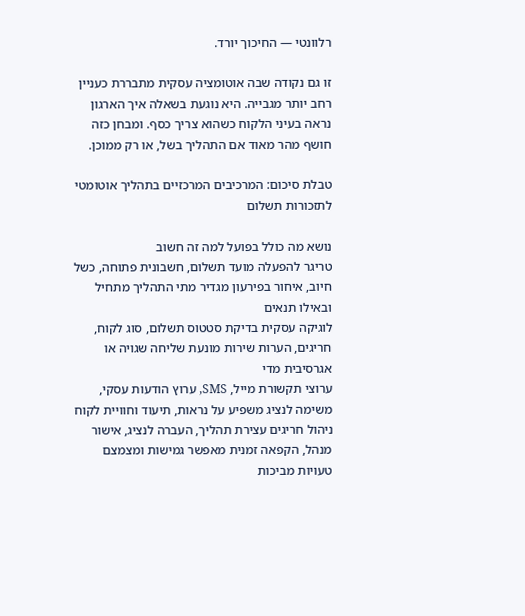רלוונטי — החיכוך יורד.

זו גם נקודה שבה אוטומציה עסקית מתבררת כעניין רחב יותר מגבייה. היא נוגעת בשאלה איך הארגון נראה בעיני הלקוח כשהוא צריך כסף. ומבחן כזה חושף מהר מאוד אם התהליך בשל, או רק ממוכן.

טבלת סיכום: המרכיבים המרכזיים בתהליך אוטומטי לתזכורות תשלום

נושא מה כולל בפועל למה זה חשוב
טריגר להפעלה מועד תשלום, חשבונית פתוחה, כשל חיוב, איחור בפירעון מגדיר מתי התהליך מתחיל ובאילו תנאים
לוגיקה עסקית בדיקת סטטוס תשלום, סוג לקוח, חריגים, הערות שירות מונעת שליחה שגויה או אגרסיבית מדי
ערוצי תקשורת מייל, SMS, ערוץ הודעות עסקי, משימה לנציג משפיע על נראות, תיעוד וחוויית לקוח
ניהול חריגים עצירת תהליך, העברה לנציג, אישור מנהל, הקפאה זמנית מאפשר גמישות ומצמצם טעויות מביכות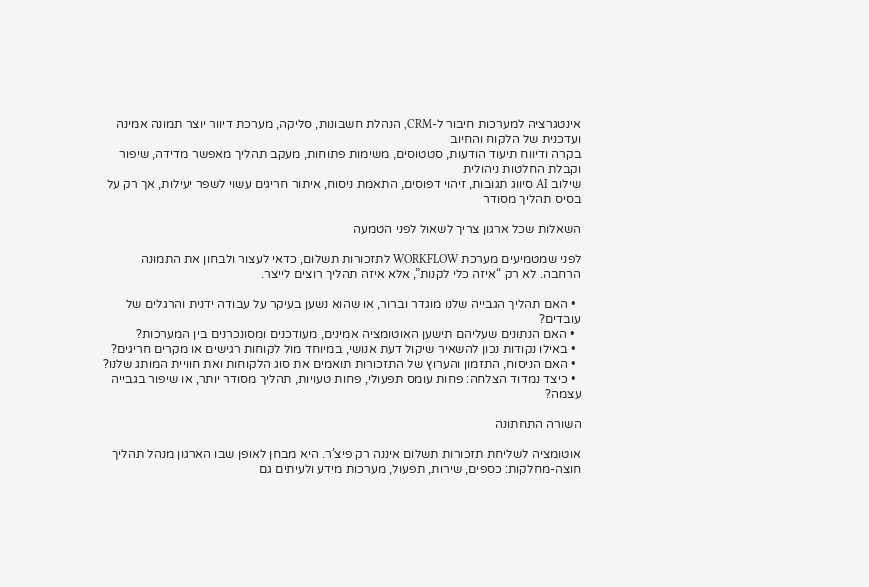אינטגרציה למערכות חיבור ל-CRM, הנהלת חשבונות, סליקה, מערכת דיוור יוצר תמונה אמינה ועדכנית של הלקוח והחיוב
בקרה ודיווח תיעוד הודעות, סטטוסים, משימות פתוחות, מעקב תהליך מאפשר מדידה, שיפור וקבלת החלטות ניהולית
שילוב AI סיווג תגובות, זיהוי דפוסים, התאמת ניסוח, איתור חריגים עשוי לשפר יעילות, אך רק על בסיס תהליך מסודר

השאלות שכל ארגון צריך לשאול לפני הטמעה

לפני שמטמיעים מערכת WORKFLOW לתזכורות תשלום, כדאי לעצור ולבחון את התמונה הרחבה. לא רק “איזה כלי לקנות”, אלא איזה תהליך רוצים לייצר.

  • האם תהליך הגבייה שלנו מוגדר וברור, או שהוא נשען בעיקר על עבודה ידנית והרגלים של עובדים?
  • האם הנתונים שעליהם תישען האוטומציה אמינים, מעודכנים ומסונכרנים בין המערכות?
  • באילו נקודות נכון להשאיר שיקול דעת אנושי, במיוחד מול לקוחות רגישים או מקרים חריגים?
  • האם הניסוח, התזמון והערוץ של התזכורות תואמים את סוג הלקוחות ואת חוויית המותג שלנו?
  • כיצד נמדוד הצלחה: פחות עומס תפעולי, פחות טעויות, תהליך מסודר יותר, או שיפור בגבייה עצמה?

השורה התחתונה

אוטומציה לשליחת תזכורות תשלום איננה רק פיצ’ר. היא מבחן לאופן שבו הארגון מנהל תהליך חוצה-מחלקות: כספים, שירות, תפעול, מערכות מידע ולעיתים גם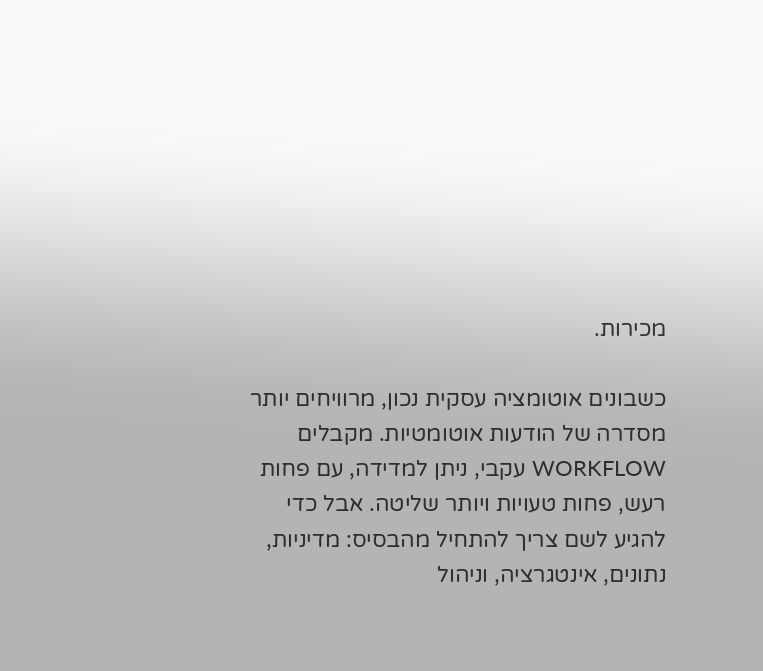מכירות.

כשבונים אוטומציה עסקית נכון, מרוויחים יותר מסדרה של הודעות אוטומטיות. מקבלים WORKFLOW עקבי, ניתן למדידה, עם פחות רעש, פחות טעויות ויותר שליטה. אבל כדי להגיע לשם צריך להתחיל מהבסיס: מדיניות, נתונים, אינטגרציה, וניהול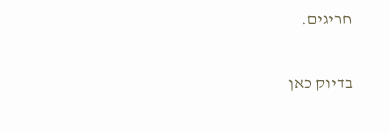חריגים.

בדיוק כאן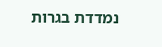נמדדת בגרות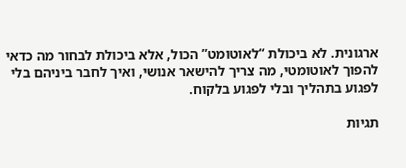ארגונית. לא ביכולת “לאוטומט” הכול, אלא ביכולת לבחור מה כדאי להפוך לאוטומטי, מה צריך להישאר אנושי, ואיך לחבר ביניהם בלי לפגוע בתהליך ובלי לפגוע בלקוח.

תגיות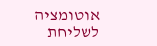אוטומציה לשליחת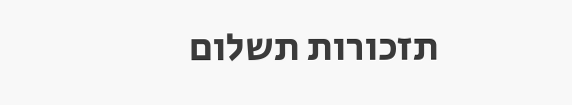תזכורות תשלום